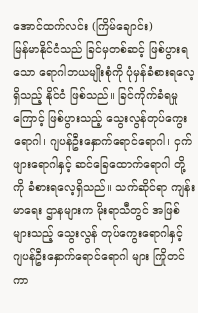အောင်ထက်လင်း (ကြိမ်ချောင်း)
မြန်မာနိုင်ငံသည် ခြင်မှတစ်ဆင့် ဖြစ်ပွားရသော ရောဂါဘယမျိုးစုံကို ပုံမှန်ခံစားရလေ့ရှိသည့် နိုင်ငံ ဖြစ်သည်။ ခြင်ကိုက်ခံရမှုကြောင့် ဖြစ်ပွားသည့် သွေးလွန်တုပ်ကွေးရောဂါ၊ ဂျပန်ဦးနှောက်ရောင်ရောဂါ၊ ငှက်ဖျားရောဂါနှင့် ဆင်ခြေထောက်ရောဂါ တို့ကို ခံစားရလေ့ရှိသည်။ သက်ဆိုင်ရာ ကျန်းမာရေး ဌာနများက မိုးရာသီတွင် အဖြစ်များသည့် သွေးလွန် တုပ်ကွေးရောဂါနှင့် ဂျပန်ဦးနှောက်ရောင်ရောဂါ များ ကြိုတင်ကာ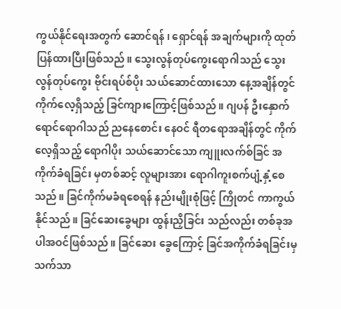ကွယ်နိုင်ရေးအတွက် ဆောင်ရန်၊ ရှောင်ရန် အချက်များကို ထုတ်ပြန်ထားပြီးဖြစ်သည်။ သွေးလွန်တုပ်ကွေးရောဂါသည် သွေးလွန်တုပ်ကွေး ဗိုင်းရပ်စ်ပိုး သယ်ဆောင်ထားသော နေ့အချိန်တွင် ကိုက်လေ့ရှိသည့် ခြင်ကျားကြောင့်ဖြစ်သည်။ ဂျပန် ဦးနှောက်ရောင်ရောဂါသည် ညနေစောင်း နေဝင် ရီတရောအချိန်တွင် ကိုက်လေ့ရှိသည့် ရောဂါပိုး သယ်ဆောင်သော ကျူးလက်စ်ခြင် အကိုက်ခံရခြင်း မှတစ်ဆင့် လူများအား ရောဂါကူးစက်ပျံ့နှံ့စေသည်။ ခြင်ကိုက်မခံရစေရန် နည်းမျိုးစုံဖြင့် ကြိုတင် ကာကွယ်နိုင်သည်။ ခြင်ဆေးခွေများ ထွန်းညှိခြင်း သည်လည်း တစ်ခုအပါအဝင်ဖြစ်သည်။ ခြင်ဆေး ခွေကြောင့် ခြင်အကိုက်ခံရခြင်းမှ သက်သာ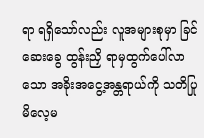ရာ ရရှိသော်လည်း လူအများစုမှာ ခြင်ဆေးခွေ ထွန်းညှိ ရာမှထွက်ပေါ်လာသော အခိုးအငွေ့အန္တရာယ်ကို သတိပြုမိလေ့မ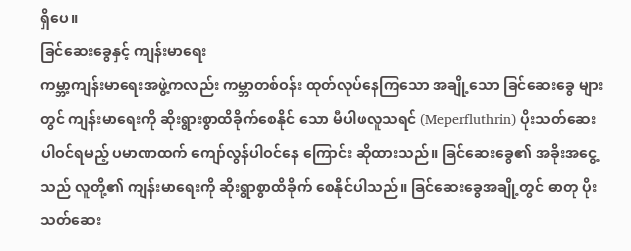ရှိပေ။
ခြင်ဆေးခွေနှင့် ကျန်းမာရေး
ကမ္ဘာ့ကျန်းမာရေးအဖွဲ့ကလည်း ကမ္ဘာတစ်ဝန်း ထုတ်လုပ်နေကြသော အချို့သော ခြင်ဆေးခွေ များတွင် ကျန်းမာရေးကို ဆိုးရွားစွာထိခိုက်စေနိုင် သော မီပါဖလူသရင် (Meperfluthrin) ပိုးသတ်ဆေး ပါဝင်ရမည့် ပမာဏထက် ကျော်လွန်ပါဝင်နေ ကြောင်း ဆိုထားသည်။ ခြင်ဆေးခွေ၏ အခိုးအငွေ့ သည် လူတို့၏ ကျန်းမာရေးကို ဆိုးရွာစွာထိခိုက် စေနိုင်ပါသည်။ ခြင်ဆေးခွေအချို့တွင် ဓာတု ပိုးသတ်ဆေး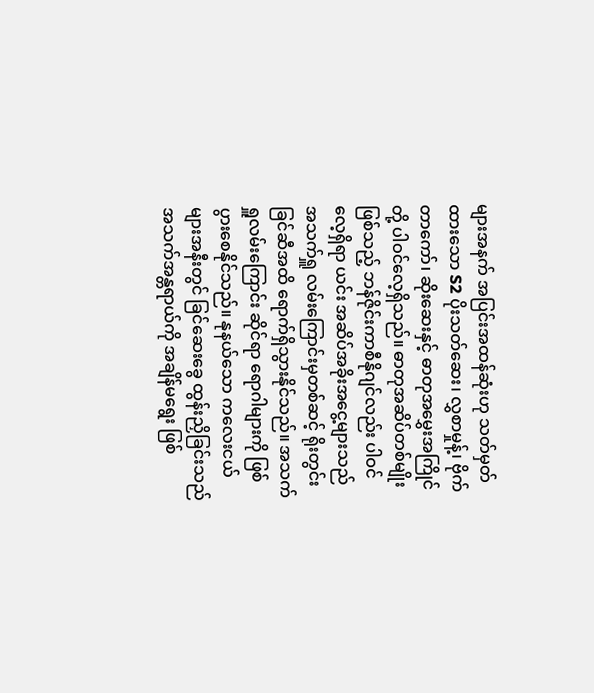များအနက် အပြင်းအထန်ဆုံးဟု သတ်မှတ်ထားသော S2 ပိုးသတ်ဆေး၊ လွှစာမှုန့်၊ ဗိုက်တာကော်၊ ဆိုးဆေးနှင့် ဓာတုအမွှေးအကြိုင်တို့ ပါဝင်လေ့ရှိသည်။ ဓာတုအဆိပ်တစ်မျိုးဖြစ်သည့် ဘန်ဇိုင်းကာစီနိုဂျင်လည်း ပါဝင်လေ့ရှိရာ ယင်း အဆိပ်အခိုးအငွေ့များသည် အသက်ရှူ လမ်းကြောင်းမှတစ်ဆင့် ရိုးတွင်းခြင်ဆီအထိ ရောက်ရှိသွားနိုင်သည်။ အသက်ရှူလမ်းကြောင်း ဆိုင်ရာ ရောဂါများကို ဖြစ်ပွားစေနိုင်သည်။ နုနယ်သော ကလေးငယ်များအနီးတွင် ခြင်ဆေးခွေ ထွန်းညှိခြင်းသည် အသက်အန္တရာယ်ကို အချိန်မရွေး ဖြစ်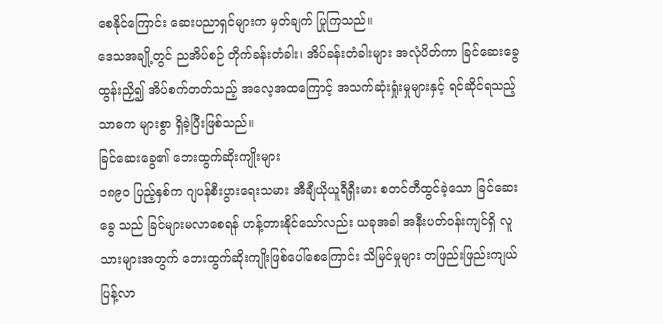စေနိုင်ကြောင်း ဆေးပညာရှင်များက မှတ်ချက် ပြုကြသည်။
ဒေသအချို့တွင် ညအိပ်စဉ် တိုက်ခန်းတံခါး၊ အိပ်ခန်းတံခါးများ အလုံပိတ်ကာ ခြင်ဆေးခွေ ထွန်းညှိ၍ အိပ်စက်တတ်သည့် အလေ့အထကြောင့် အသက်ဆုံးရှုံးမှုများနှင့် ရင်ဆိုင်ရသည့် သာဓက များစွာ ရှိခဲ့ပြီးဖြစ်သည်။
ခြင်ဆေးခွေ၏ ဘေးထွက်ဆိုးကျိုးများ
၁၈၉ဝ ပြည့်နှစ်က ဂျပန်စီးပွားရေးသမား အီချီယိုယူရီရှီးမား စတင်တီထွင်ခဲ့သော ခြင်ဆေးခွေ သည် ခြင်များမလာစေရန် ဟန့်တားနိုင်သော်လည်း ယခုအခါ အနီးပတ်ဝန်းကျင်ရှိ လူသားများအတွက် ဘေးထွက်ဆိုးကျိုးဖြစ်ပေါ်စေကြောင်း သိမြင်မှုများ တဖြည်းဖြည်းကျယ်ပြန့်လာ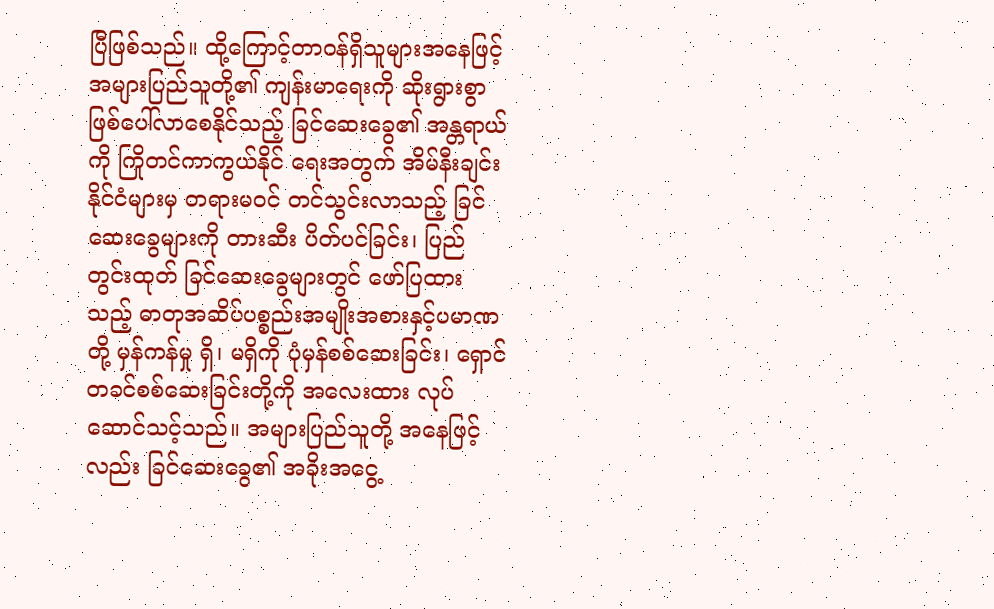ပြီဖြစ်သည်။ ထို့ကြောင့်တာဝန်ရှိသူများအနေဖြင့် အများပြည်သူတို့၏ ကျန်းမာရေးကို ဆိုးရွားစွာ ဖြစ်ပေါ်လာစေနိုင်သည့် ခြင်ဆေးခွေ၏ အန္တရာယ်ကို ကြိုတင်ကာကွယ်နိုင် ရေးအတွက် အိမ်နီးချင်းနိုင်ငံများမှ တရားမဝင် တင်သွင်းလာသည့် ခြင်ဆေးခွေများကို တားဆီး ပိတ်ပင်ခြင်း၊ ပြည်တွင်းထုတ် ခြင်ဆေးခွေများတွင် ဖော်ပြထားသည့် ဓာတုအဆိပ်ပစ္စည်းအမျိုးအစားနှင့်ပမာဏတို့ မှန်ကန်မှု ရှိ၊ မရှိကို ပုံမှန်စစ်ဆေးခြင်း၊ ရှောင်တခင်စစ်ဆေးခြင်းတို့ကို အလေးထား လုပ်ဆောင်သင့်သည်။ အများပြည်သူတို့ အနေဖြင့် လည်း ခြင်ဆေးခွေ၏ အခိုးအငွေ့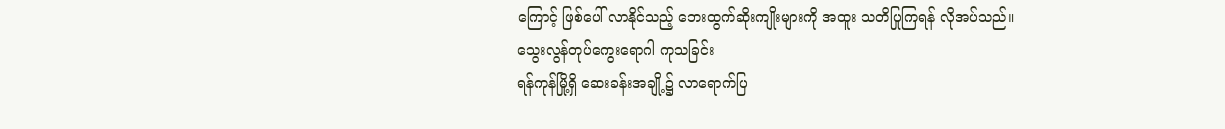ကြောင့် ဖြစ်ပေါ် လာနိုင်သည့် ဘေးထွက်ဆိုးကျိုးများကို အထူး သတိပြုကြရန် လိုအပ်သည်။
သွေးလွန်တုပ်ကွေးရောဂါ ကုသခြင်း
ရန်ကုန်မြို့ရှိ ဆေးခန်းအချို့၌ လာရောက်ပြ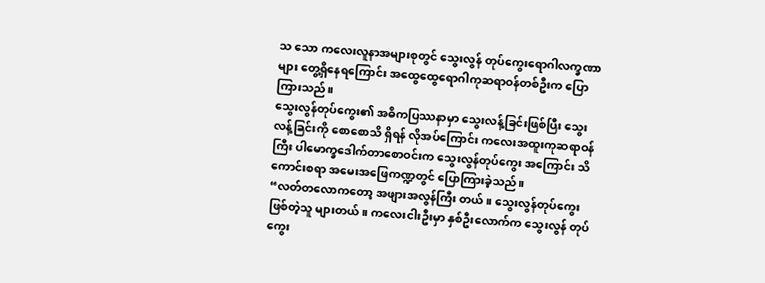သ သော ကလေးလူနာအများစုတွင် သွေးလွန် တုပ်ကွေးရောဂါလက္ခဏာများ တွေ့ရှိနေရကြောင်း အထွေထွေရောဂါကုဆရာဝန်တစ်ဦးက ပြောကြားသည်။
သွေးလွန်တုပ်ကွေး၏ အဓိကပြဿနာမှာ သွေးလန့်ခြင်းဖြစ်ပြီး သွေးလန့်ခြင်းကို စောစောသိ ရှိရန် လိုအပ်ကြောင်း ကလေးအထူးကုဆရာဝန်ကြီး ပါမောက္ခဒေါက်တာစောဝင်းက သွေးလွန်တုပ်ကွေး အကြောင်း သိကောင်းစရာ အမေးအဖြေကဏ္ဍတွင် ပြောကြားခဲ့သည်။
“လတ်တလောကတော့ အဖျားအလွန်ကြီး တယ်။ သွေးလွန်တုပ်ကွေးဖြစ်တဲ့သူ များတယ်။ ကလေးငါးဦးမှာ နှစ်ဦးလောက်က သွေးလွန် တုပ်ကွေး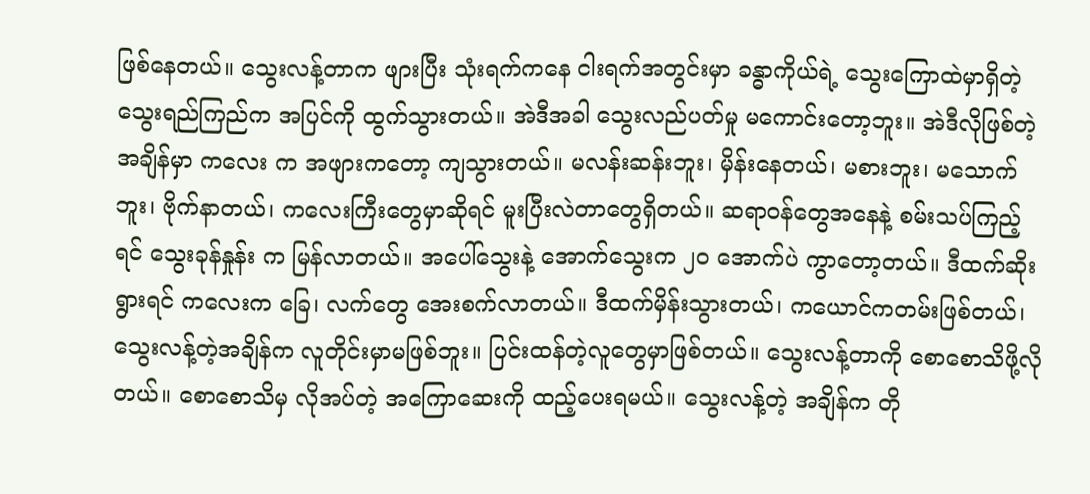ဖြစ်နေတယ်။ သွေးလန့်တာက ဖျားပြီး သုံးရက်ကနေ ငါးရက်အတွင်းမှာ ခန္ဓာကိုယ်ရဲ့ သွေးကြောထဲမှာရှိတဲ့ သွေးရည်ကြည်က အပြင်ကို ထွက်သွားတယ်။ အဲဒီအခါ သွေးလည်ပတ်မှု မကောင်းတော့ဘူး။ အဲဒီလိုဖြစ်တဲ့အချိန်မှာ ကလေး က အဖျားကတော့ ကျသွားတယ်။ မလန်းဆန်းဘူး၊ မှိန်းနေတယ်၊ မစားဘူး၊ မသောက်ဘူး၊ ဗိုက်နာတယ်၊ ကလေးကြီးတွေမှာဆိုရင် မူးပြီးလဲတာတွေရှိတယ်။ ဆရာဝန်တွေအနေနဲ့ စမ်းသပ်ကြည့်ရင် သွေးခုန်နှုန်း က မြန်လာတယ်။ အပေါ်သွေးနဲ့ အောက်သွေးက ၂ဝ အောက်ပဲ ကွာတော့တယ်။ ဒီထက်ဆိုးရွားရင် ကလေးက ခြေ၊ လက်တွေ အေးစက်လာတယ်။ ဒီထက်မှိန်းသွားတယ်၊ ကယောင်ကတမ်းဖြစ်တယ်၊
သွေးလန့်တဲ့အချိန်က လူတိုင်းမှာမဖြစ်ဘူး။ ပြင်းထန်တဲ့လူတွေမှာဖြစ်တယ်။ သွေးလန့်တာကို စောစောသိဖို့လိုတယ်။ စောစောသိမှ လိုအပ်တဲ့ အကြောဆေးကို ထည့်ပေးရမယ်။ သွေးလန့်တဲ့ အချိန်က တို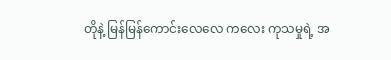တိုနဲ့ မြန်မြန်ကောင်းလေလေ ကလေး ကုသမှုရဲ့ အ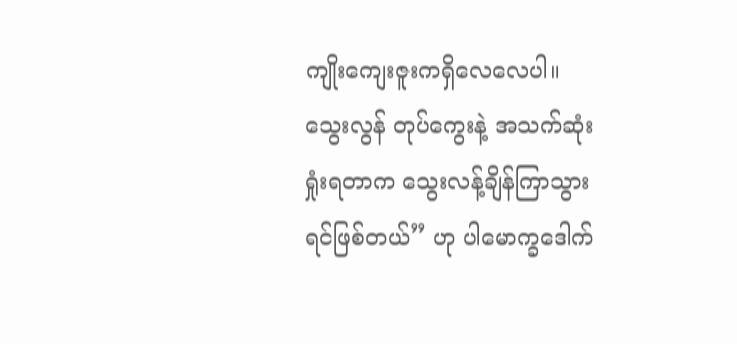ကျိုးကျေးဇူးကရှိလေလေပါ။ သွေးလွန် တုပ်ကွေးနဲ့ အသက်ဆုံးရှုံးရတာက သွေးလန့်ချိန်ကြာသွားရင်ဖြစ်တယ်” ဟု ပါမောက္ခဒေါက်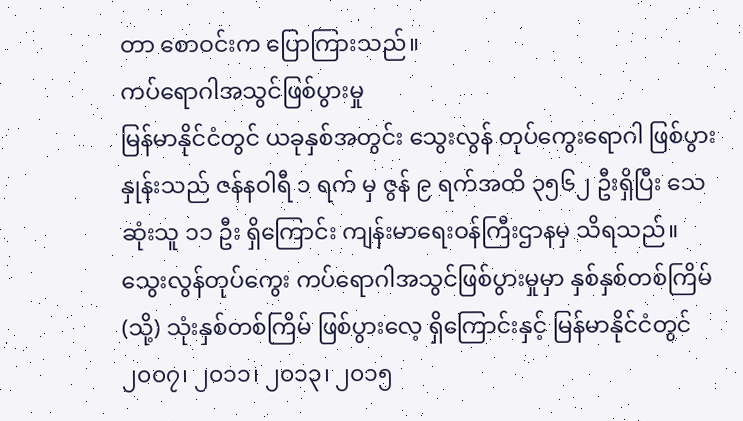တာ စောဝင်းက ပြောကြားသည်။
ကပ်ရောဂါအသွင်ဖြစ်ပွားမှု
မြန်မာနိုင်ငံတွင် ယခုနှစ်အတွင်း သွေးလွန် တုပ်ကွေးရောဂါ ဖြစ်ပွားနှုန်းသည် ဇန်နဝါရီ ၁ ရက် မှ ဇွန် ၉ ရက်အထိ ၃၅၆၂ ဦးရှိပြီး သေဆုံးသူ ၁၁ ဦး ရှိကြောင်း ကျန်းမာရေးဝန်ကြီးဌာနမှ သိရသည်။ သွေးလွန်တုပ်ကွေး ကပ်ရောဂါအသွင်ဖြစ်ပွားမှုမှာ နှစ်နှစ်တစ်ကြိမ် (သို့) သုံးနှစ်တစ်ကြိမ် ဖြစ်ပွားလေ့ ရှိကြောင်းနှင့် မြန်မာနိုင်ငံတွင် ၂၀၀၇၊ ၂၀၁၁၊ ၂၀၁၃၊ ၂၀၁၅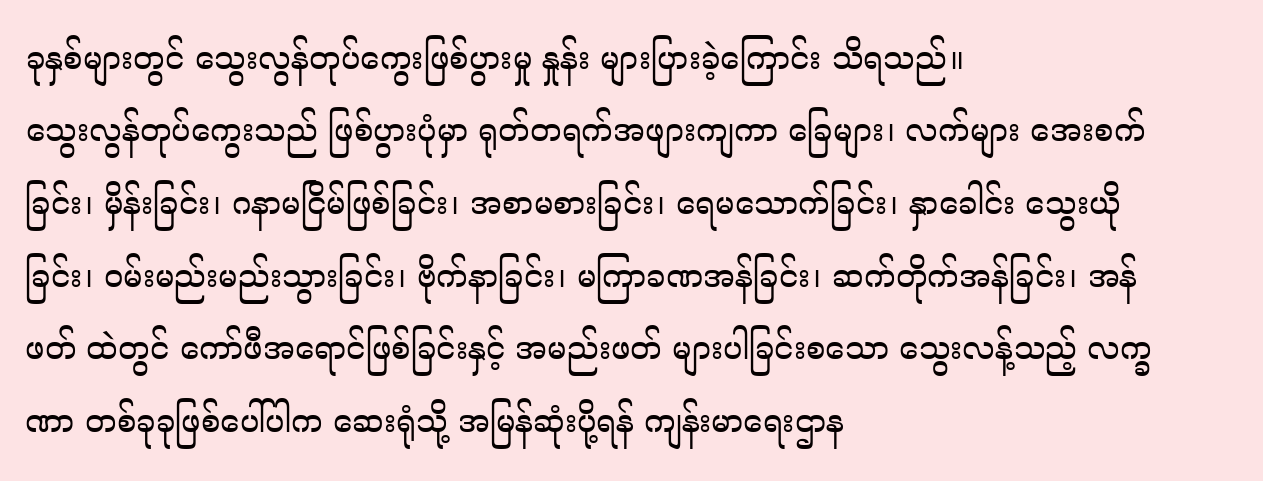ခုနှစ်များတွင် သွေးလွန်တုပ်ကွေးဖြစ်ပွားမှု နှုန်း များပြားခဲ့ကြောင်း သိရသည်။
သွေးလွန်တုပ်ကွေးသည် ဖြစ်ပွားပုံမှာ ရုတ်တရက်အဖျားကျကာ ခြေများ၊ လက်များ အေးစက်ခြင်း၊ မှိန်းခြင်း၊ ဂနာမငြိမ်ဖြစ်ခြင်း၊ အစာမစားခြင်း၊ ရေမသောက်ခြင်း၊ နှာခေါင်း သွေးယိုခြင်း၊ ဝမ်းမည်းမည်းသွားခြင်း၊ ဗိုက်နာခြင်း၊ မကြာခဏအန်ခြင်း၊ ဆက်တိုက်အန်ခြင်း၊ အန်ဖတ် ထဲတွင် ကော်ဖီအရောင်ဖြစ်ခြင်းနှင့် အမည်းဖတ် များပါခြင်းစသော သွေးလန့်သည့် လက္ခဏာ တစ်ခုခုဖြစ်ပေါ်ပါက ဆေးရုံသို့ အမြန်ဆုံးပို့ရန် ကျန်းမာရေးဌာန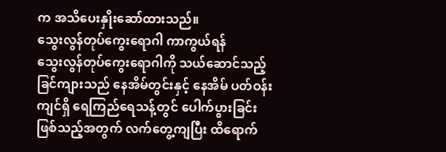က အသိပေးနှိုးဆော်ထားသည်။
သွေးလွန်တုပ်ကွေးရောဂါ ကာကွယ်ရန်
သွေးလွန်တုပ်ကွေးရောဂါကို သယ်ဆောင်သည့် ခြင်ကျားသည် နေအိမ်တွင်းနှင့် နေအိမ် ပတ်ဝန်းကျင်ရှိ ရေကြည်ရေသန့်တွင် ပေါက်ပွားခြင်း ဖြစ်သည့်အတွက် လက်တွေ့ကျပြီး ထိရောက်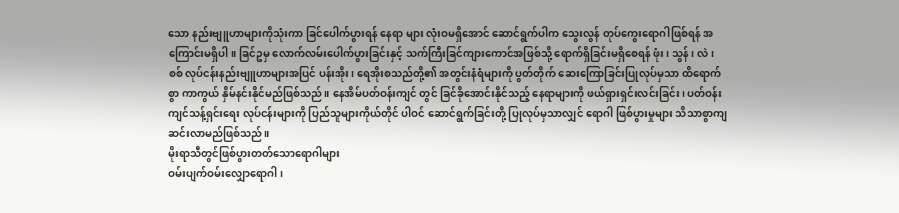သော နည်းဗျူဟာများကိုသုံးကာ ခြင်ပေါက်ပွားရန် နေရာ များ လုံးဝမရှိအောင် ဆောင်ရွက်ပါက သွေးလွန် တုပ်ကွေးရောဂါဖြစ်ရန် အကြောင်းမရှိပါ။ ခြင်ဥမှ လောက်လမ်းပေါက်ပွားခြင်းနှင့် သက်ကြီးခြင်ကျားကောင်အဖြစ်သို့ ရောက်ရှိခြင်းမရှိစေရန် ဖုံး၊ သွန်၊ လဲ၊ စစ် လုပ်ငန်းနည်းဗျူဟာများအပြင် ပန်းအိုး၊ ရေအိုးစသည်တို့၏ အတွင်းနံရံများကို ပွတ်တိုက် ဆေးကြောခြင်းပြုလုပ်မှသာ ထိရောက်စွာ ကာကွယ် နှိမ်နင်းနိုင်မည်ဖြစ်သည်။ နေအိမ်ပတ်ဝန်းကျင် တွင် ခြင်ခိုအောင်းနိုင်သည့် နေရာများကို ဖယ်ရှားရှင်းလင်းခြင်း၊ ပတ်ဝန်းကျင်သန့်ရှင်းရေး လုပ်ငန်းများကို ပြည်သူများကိုယ်တိုင် ပါဝင် ဆောင်ရွက်ခြင်းတို့ ပြုလုပ်မှသာလျှင် ရောဂါ ဖြစ်ပွားမှုများ သိသာစွာကျဆင်းလာမည်ဖြစ်သည်။
မိုးရာသီတွင်ဖြစ်ပွားတတ်သောရောဂါများ
ဝမ်းပျက်ဝမ်းလျှောရောဂါ၊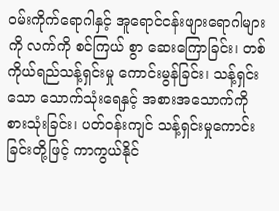ဝမ်းကိုက်ရောဂါနှင့် အူရောင်ငန်းဖျားရောဂါများကို လက်ကို စင်ကြယ် စွာ ဆေးကြောခြင်း၊ တစ်ကိုယ်ရည်သန့်ရှင်းမှု ကောင်းမွန်ခြင်း၊ သန့်ရှင်းသော သောက်သုံးရေနှင့် အစားအသောက်ကို စားသုံးခြင်း၊ ပတ်ဝန်းကျင် သန့်ရှင်းမှုကောင်းခြင်းတို့ဖြင့် ကာကွယ်နိုင်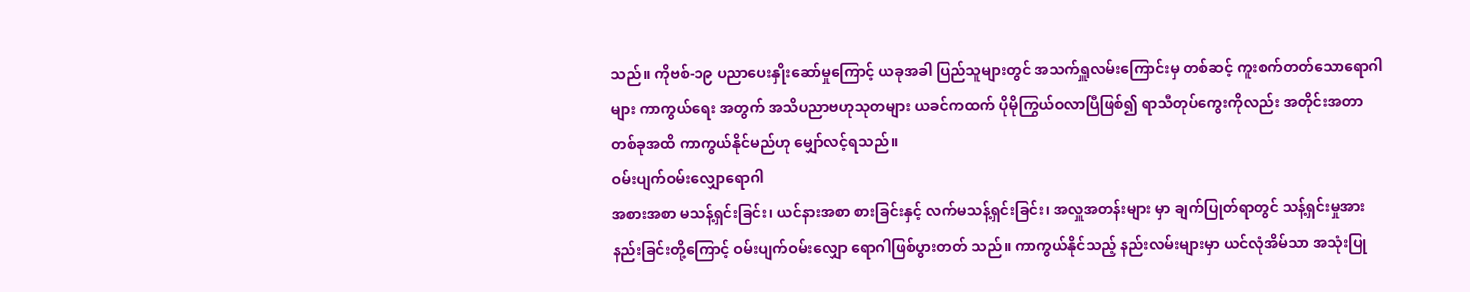သည်။ ကိုဗစ်-၁၉ ပညာပေးနှိုးဆော်မှုကြောင့် ယခုအခါ ပြည်သူများတွင် အသက်ရှူလမ်းကြောင်းမှ တစ်ဆင့် ကူးစက်တတ်သောရောဂါများ ကာကွယ်ရေး အတွက် အသိပညာဗဟုသုတများ ယခင်ကထက် ပိုမိုကြွယ်ဝလာပြီဖြစ်၍ ရာသီတုပ်ကွေးကိုလည်း အတိုင်းအတာတစ်ခုအထိ ကာကွယ်နိုင်မည်ဟု မျှော်လင့်ရသည်။
ဝမ်းပျက်ဝမ်းလျှောရောဂါ
အစားအစာ မသန့်ရှင်းခြင်း၊ ယင်နားအစာ စားခြင်းနှင့် လက်မသန့်ရှင်းခြင်း၊ အလှူအတန်းများ မှာ ချက်ပြုတ်ရာတွင် သန့်ရှင်းမှုအားနည်းခြင်းတို့ကြောင့် ဝမ်းပျက်ဝမ်းလျှော ရောဂါဖြစ်ပွားတတ် သည်။ ကာကွယ်နိုင်သည့် နည်းလမ်းများမှာ ယင်လုံအိမ်သာ အသုံးပြု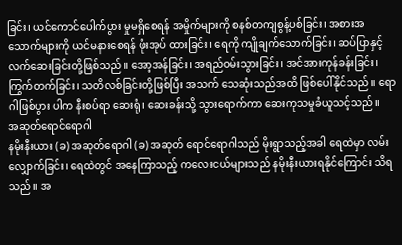ခြင်း၊ ယင်ကောင်ပေါက်ပွား မှုမရှိစေရန် အမှိုက်များကို စနစ်တကျစွန့်ပစ်ခြင်း၊ အစားအသောက်များကို ယင်မနားစေရန် ဖုံးအုပ် ထားခြင်း၊ ရေကို ကျိုချက်သောက်ခြင်း၊ ဆပ်ပြာနှင့် လက်ဆေးခြင်းတို့ဖြစ်သည်။ အော့အန်ခြင်း၊ အရည်ဝမ်းသွားခြင်း၊ အင်အားကုန်ခန်းခြင်း၊ ကြွက်တက်ခြင်း၊ သတိလစ်ခြင်းတို့ဖြစ်ပြီး အသက် သေဆုံးသည်အထိ ဖြစ်ပေါ်နိုင်သည်။ ရောဂါဖြစ်ပွား ပါက နီးစပ်ရာ ဆေးရုံ၊ ဆေးခန်းသို့ သွားရောက်ကာ ဆေးကုသမှုခံယူသင့်သည်။
အဆုတ်ရောင်ရောဂါ
နမိုးနီးယား (ခ) အဆုတ်ရောဂါ (ခ) အဆုတ် ရောင်ရောဂါသည် မိုးရွာသည့်အခါ ရေထဲမှာ လမ်းလျှောက်ခြင်း၊ ရေထဲတွင် အနေကြာသည့် ကလေးငယ်များသည် နမိုးနီးယားရနိုင်ကြောင်း သိရသည်။ အ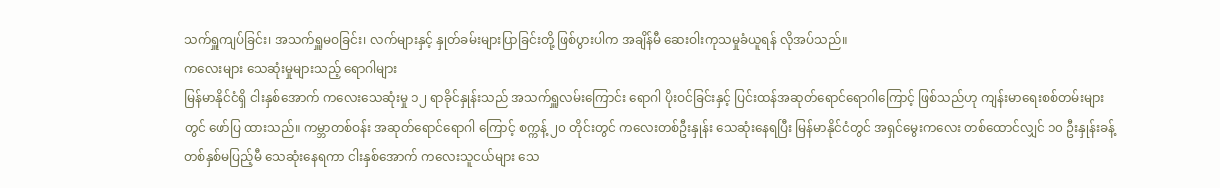သက်ရှူကျပ်ခြင်း၊ အသက်ရှူမဝခြင်း၊ လက်များနှင့် နှုတ်ခမ်းများပြာခြင်းတို့ ဖြစ်ပွားပါက အချိန်မီ ဆေးဝါးကုသမှုခံယူရန် လိုအပ်သည်။
ကလေးများ သေဆုံးမှုများသည့် ရောဂါများ
မြန်မာနိုင်ငံရှိ ငါးနှစ်အောက် ကလေးသေဆုံးမှု ၁၂ ရာခိုင်နှုန်းသည် အသက်ရှူလမ်းကြောင်း ရောဂါ ပိုးဝင်ခြင်းနှင့် ပြင်းထန်အဆုတ်ရောင်ရောဂါကြောင့် ဖြစ်သည်ဟု ကျန်းမာရေးစစ်တမ်းများတွင် ဖော်ပြ ထားသည်။ ကမ္ဘာတစ်ဝန်း အဆုတ်ရောင်ရောဂါ ကြောင့် စက္ကန့် ၂၀ တိုင်းတွင် ကလေးတစ်ဦးနှုန်း သေဆုံးနေရပြီး မြန်မာနိုင်ငံတွင် အရှင်မွေးကလေး တစ်ထောင်လျှင် ၁၀ ဦးနှုန်းခန့် တစ်နှစ်မပြည့်မီ သေဆုံးနေရကာ ငါးနှစ်အောက် ကလေးသူငယ်များ သေ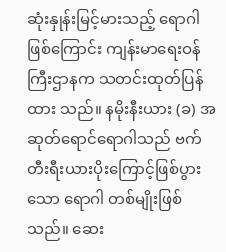ဆုံးနှုန်းမြင့်မားသည့် ရောဂါဖြစ်ကြောင်း ကျန်းမာရေးဝန်ကြီးဌာနက သတင်းထုတ်ပြန်ထား သည်။ နမိုးနီးယား (ခ) အဆုတ်ရောင်ရောဂါသည် ဗက်တီးရီးယားပိုးကြောင့်ဖြစ်ပွားသော ရောဂါ တစ်မျိုးဖြစ်သည်။ ဆေး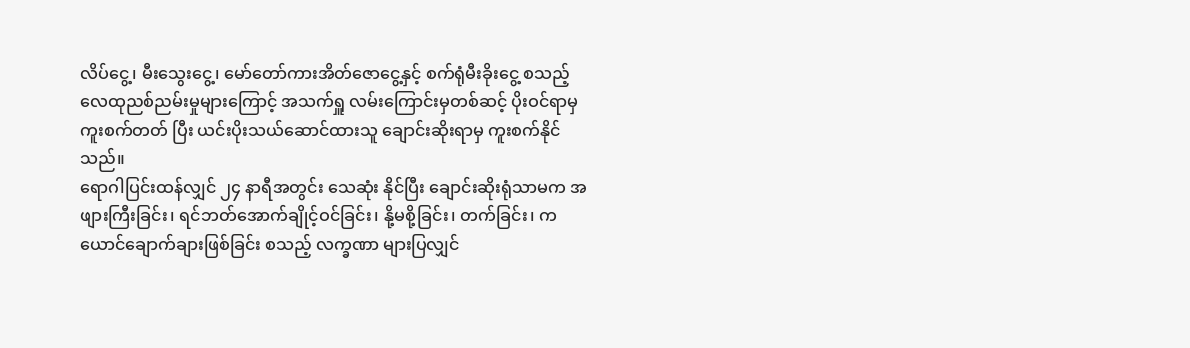လိပ်ငွေ့၊ မီးသွေးငွေ့၊ မော်တော်ကားအိတ်ဇောငွေ့နှင့် စက်ရုံမီးခိုးငွေ့ စသည့် လေထုညစ်ညမ်းမှုများကြောင့် အသက်ရှူ လမ်းကြောင်းမှတစ်ဆင့် ပိုးဝင်ရာမှ ကူးစက်တတ် ပြီး ယင်းပိုးသယ်ဆောင်ထားသူ ချောင်းဆိုးရာမှ ကူးစက်နိုင်သည်။
ရောဂါပြင်းထန်လျှင် ၂၄ နာရီအတွင်း သေဆုံး နိုင်ပြီး ချောင်းဆိုးရုံသာမက အဖျားကြီးခြင်း၊ ရင်ဘတ်အောက်ချိုင့်ဝင်ခြင်း၊ နို့မစို့ခြင်း၊ တက်ခြင်း၊ ကယောင်ချောက်ချားဖြစ်ခြင်း စသည့် လက္ခဏာ များပြလျှင်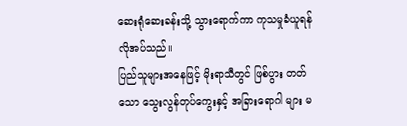ဆေးရုံဆေးခန်းသို့ သွားရောက်ကာ ကုသမှုခံယူရန် လိုအပ်သည်။
ပြည်သူများအနေဖြင့် မိုးရာသီတွင် ဖြစ်ပွား တတ်သော သွေးလွန်တုပ်ကွေးနှင့် အခြားရောဂါ များ မ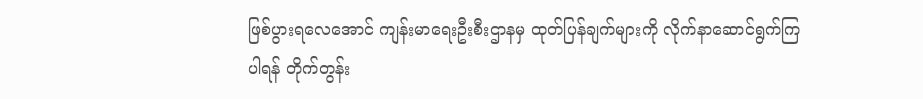ဖြစ်ပွားရလေအောင် ကျန်းမာရေးဦးစီးဌာနမှ ထုတ်ပြန်ချက်များကို လိုက်နာဆောင်ရွက်ကြပါရန် တိုက်တွန်း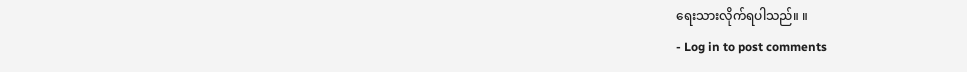ရေးသားလိုက်ရပါသည်။ ။
- Log in to post comments